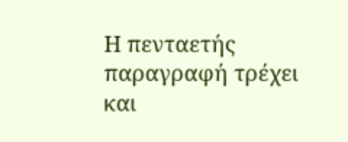Η πενταετής παραγραφή τρέχει και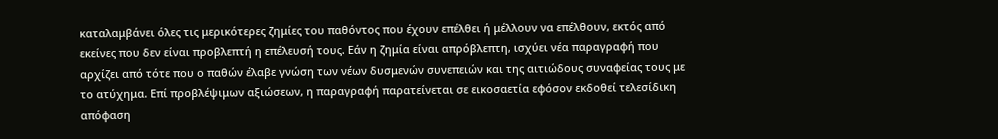καταλαμβάνει όλες τις μερικότερες ζημίες του παθόντος που έχουν επέλθει ή μέλλουν να επέλθουν, εκτός από εκείνες που δεν είναι προβλεπτή η επέλευσή τους. Εάν η ζημία είναι απρόβλεπτη, ισχύει νέα παραγραφή που αρχίζει από τότε που ο παθών έλαβε γνώση των νέων δυσμενών συνεπειών και της αιτιώδους συναφείας τους με το ατύχημα. Επί προβλέψιμων αξιώσεων, η παραγραφή παρατείνεται σε εικοσαετία εφόσον εκδοθεί τελεσίδικη απόφαση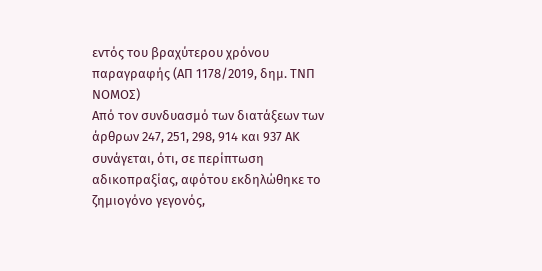εντός του βραχύτερου χρόνου παραγραφής (ΑΠ 1178/2019, δημ. ΤΝΠ ΝΟΜΟΣ)
Από τον συνδυασμό των διατάξεων των άρθρων 247, 251, 298, 914 και 937 ΑΚ συνάγεται, ότι, σε περίπτωση αδικοπραξίας, αφότου εκδηλώθηκε το ζημιογόνο γεγονός,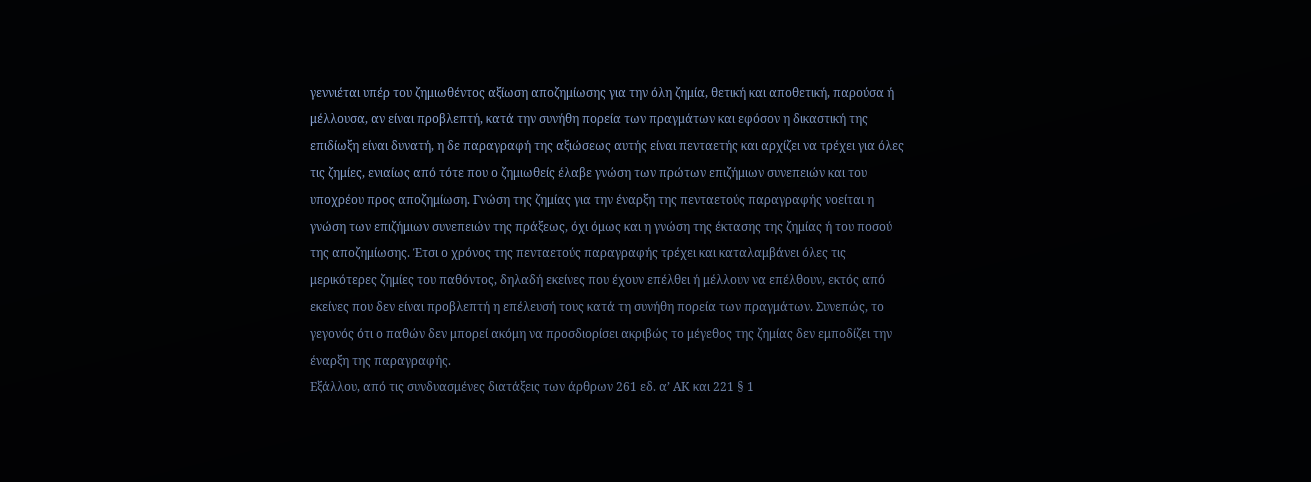γεννιέται υπέρ του ζημιωθέντος αξίωση αποζημίωσης για την όλη ζημία, θετική και αποθετική, παρούσα ή μέλλουσα, αν είναι προβλεπτή, κατά την συνήθη πορεία των πραγμάτων και εφόσον η δικαστική της επιδίωξη είναι δυνατή, η δε παραγραφή της αξιώσεως αυτής είναι πενταετής και αρχίζει να τρέχει για όλες τις ζημίες, ενιαίως από τότε που ο ζημιωθείς έλαβε γνώση των πρώτων επιζήμιων συνεπειών και του υποχρέου προς αποζημίωση. Γνώση της ζημίας για την έναρξη της πενταετούς παραγραφής νοείται η γνώση των επιζήμιων συνεπειών της πράξεως, όχι όμως και η γνώση της έκτασης της ζημίας ή του ποσού της αποζημίωσης. Έτσι ο χρόνος της πενταετούς παραγραφής τρέχει και καταλαμβάνει όλες τις μερικότερες ζημίες του παθόντος, δηλαδή εκείνες που έχουν επέλθει ή μέλλουν να επέλθουν, εκτός από εκείνες που δεν είναι προβλεπτή η επέλευσή τους κατά τη συνήθη πορεία των πραγμάτων. Συνεπώς, το γεγονός ότι ο παθών δεν μπορεί ακόμη να προσδιορίσει ακριβώς το μέγεθος της ζημίας δεν εμποδίζει την έναρξη της παραγραφής.
Εξάλλου, από τις συνδυασμένες διατάξεις των άρθρων 261 εδ. α’ ΑΚ και 221 § 1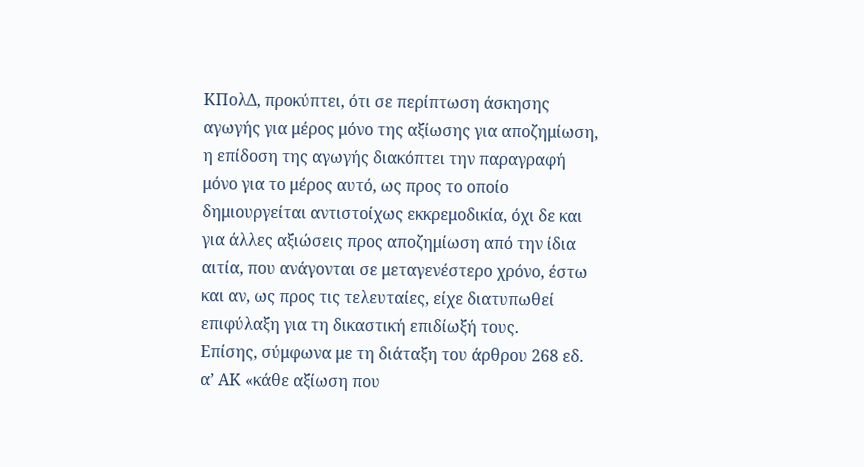ΚΠολΔ, προκύπτει, ότι σε περίπτωση άσκησης αγωγής για μέρος μόνο της αξίωσης για αποζημίωση, η επίδοση της αγωγής διακόπτει την παραγραφή μόνο για το μέρος αυτό, ως προς το οποίο δημιουργείται αντιστοίχως εκκρεμοδικία, όχι δε και για άλλες αξιώσεις προς αποζημίωση από την ίδια αιτία, που ανάγονται σε μεταγενέστερο χρόνο, έστω και αν, ως προς τις τελευταίες, είχε διατυπωθεί επιφύλαξη για τη δικαστική επιδίωξή τους.
Επίσης, σύμφωνα με τη διάταξη του άρθρου 268 εδ. α’ ΑΚ «κάθε αξίωση που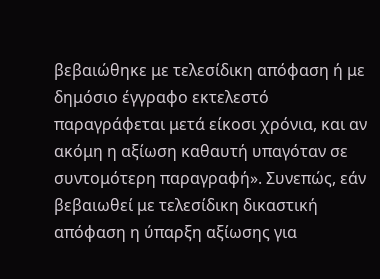βεβαιώθηκε με τελεσίδικη απόφαση ή με δημόσιο έγγραφο εκτελεστό παραγράφεται μετά είκοσι χρόνια, και αν ακόμη η αξίωση καθαυτή υπαγόταν σε συντομότερη παραγραφή». Συνεπώς, εάν βεβαιωθεί με τελεσίδικη δικαστική απόφαση η ύπαρξη αξίωσης για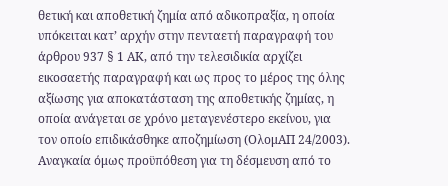θετική και αποθετική ζημία από αδικοπραξία, η οποία υπόκειται κατ’ αρχήν στην πενταετή παραγραφή του άρθρου 937 § 1 ΑΚ, από την τελεσιδικία αρχίζει εικοσαετής παραγραφή και ως προς το μέρος της όλης αξίωσης για αποκατάσταση της αποθετικής ζημίας, η οποία ανάγεται σε χρόνο μεταγενέστερο εκείνου, για τον οποίο επιδικάσθηκε αποζημίωση (ΟλομΑΠ 24/2003). Αναγκαία όμως προϋπόθεση για τη δέσμευση από το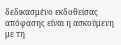δεδικασμένο εκδοθείσας απόφασης είναι η ασκούμενη με τη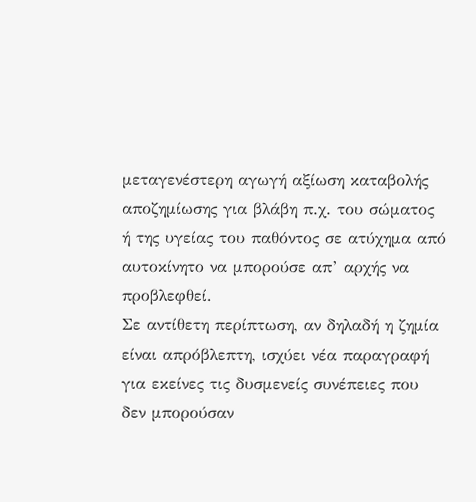μεταγενέστερη αγωγή αξίωση καταβολής αποζημίωσης για βλάβη π.χ. του σώματος ή της υγείας του παθόντος σε ατύχημα από αυτοκίνητο να μπορούσε απ’ αρχής να προβλεφθεί.
Σε αντίθετη περίπτωση, αν δηλαδή η ζημία είναι απρόβλεπτη, ισχύει νέα παραγραφή για εκείνες τις δυσμενείς συνέπειες που δεν μπορούσαν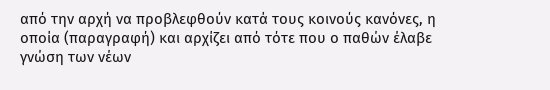από την αρχή να προβλεφθούν κατά τους κοινούς κανόνες, η οποία (παραγραφή) και αρχίζει από τότε που ο παθών έλαβε γνώση των νέων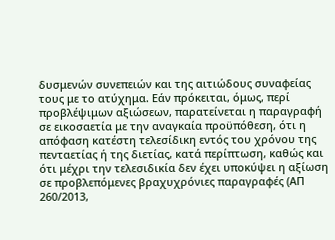δυσμενών συνεπειών και της αιτιώδους συναφείας τους με το ατύχημα. Εάν πρόκειται, όμως, περί προβλέψιμων αξιώσεων, παρατείνεται η παραγραφή σε εικοσαετία με την αναγκαία προϋπόθεση, ότι η απόφαση κατέστη τελεσίδικη εντός του χρόνου της πενταετίας ή της διετίας, κατά περίπτωση, καθώς και ότι μέχρι την τελεσιδικία δεν έχει υποκύψει η αξίωση σε προβλεπόμενες βραχυχρόνιες παραγραφές (ΑΠ 260/2013,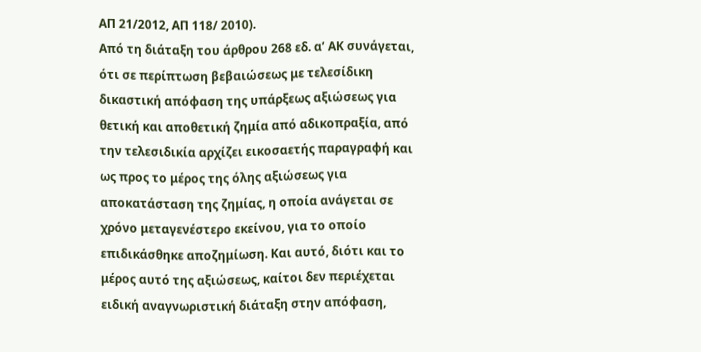ΑΠ 21/2012, ΑΠ 118/ 2010).
Από τη διάταξη του άρθρου 268 εδ. α’ ΑΚ συνάγεται, ότι σε περίπτωση βεβαιώσεως με τελεσίδικη δικαστική απόφαση της υπάρξεως αξιώσεως για θετική και αποθετική ζημία από αδικοπραξία, από την τελεσιδικία αρχίζει εικοσαετής παραγραφή και ως προς το μέρος της όλης αξιώσεως για αποκατάσταση της ζημίας, η οποία ανάγεται σε χρόνο μεταγενέστερο εκείνου, για το οποίο επιδικάσθηκε αποζημίωση. Και αυτό, διότι και το μέρος αυτό της αξιώσεως, καίτοι δεν περιέχεται ειδική αναγνωριστική διάταξη στην απόφαση,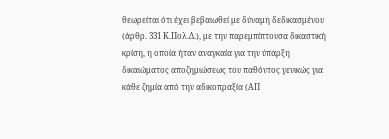θεωρείται ότι έχει βεβαιωθεί με δύναμη δεδικασμένου (άρθρ. 331 Κ.Πολ.Δ.), με την παρεμπίπτουσα δικαστική κρίση, η οποία ήταν αναγκαία για την ύπαρξη δικαιώματος αποζημιώσεως του παθόντος γενικώς για κάθε ζημία από την αδικοπραξία (ΑΠ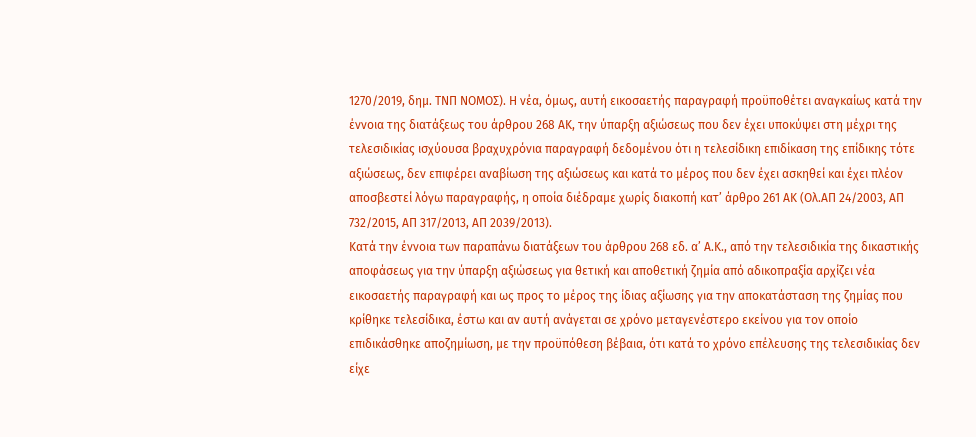1270/2019, δημ. ΤΝΠ ΝΟΜΟΣ). Η νέα, όμως, αυτή εικοσαετής παραγραφή προϋποθέτει αναγκαίως κατά την έννοια της διατάξεως του άρθρου 268 ΑΚ, την ύπαρξη αξιώσεως που δεν έχει υποκύψει στη μέχρι της τελεσιδικίας ισχύουσα βραχυχρόνια παραγραφή δεδομένου ότι η τελεσίδικη επιδίκαση της επίδικης τότε αξιώσεως, δεν επιφέρει αναβίωση της αξιώσεως και κατά το μέρος που δεν έχει ασκηθεί και έχει πλέον αποσβεστεί λόγω παραγραφής, η οποία διέδραμε χωρίς διακοπή κατ’ άρθρο 261 ΑΚ (Ολ.ΑΠ 24/2003, ΑΠ 732/2015, ΑΠ 317/2013, ΑΠ 2039/2013).
Κατά την έννοια των παραπάνω διατάξεων του άρθρου 268 εδ. α’ Α.Κ., από την τελεσιδικία της δικαστικής αποφάσεως για την ύπαρξη αξιώσεως για θετική και αποθετική ζημία από αδικοπραξία αρχίζει νέα εικοσαετής παραγραφή και ως προς το μέρος της ίδιας αξίωσης για την αποκατάσταση της ζημίας που κρίθηκε τελεσίδικα, έστω και αν αυτή ανάγεται σε χρόνο μεταγενέστερο εκείνου για τον οποίο επιδικάσθηκε αποζημίωση, με την προϋπόθεση βέβαια, ότι κατά το χρόνο επέλευσης της τελεσιδικίας δεν είχε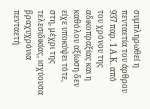συμπληρωθεί η πενταετία του άρθρου 937 παρ. 1 Α.Κ. από του χρόνου της αδικοπραξίας και η καθόλου αξίωση δεν είχε υποκύψει τότε, στη, μέχρι της τελεσιδικίας, ισχύουσα βραχυχρόνια πενταετή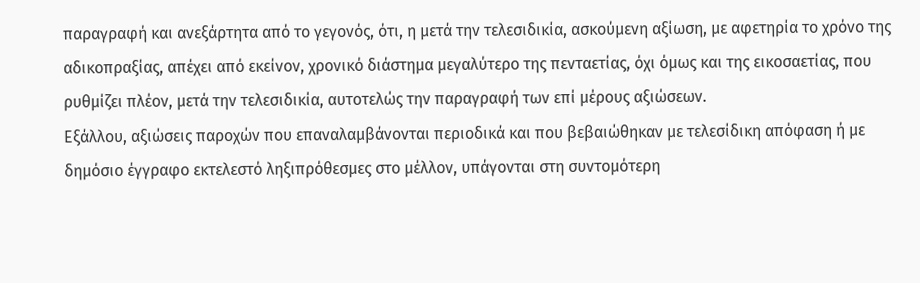παραγραφή και ανεξάρτητα από το γεγονός, ότι, η μετά την τελεσιδικία, ασκούμενη αξίωση, με αφετηρία το χρόνο της αδικοπραξίας, απέχει από εκείνον, χρονικό διάστημα μεγαλύτερο της πενταετίας, όχι όμως και της εικοσαετίας, που ρυθμίζει πλέον, μετά την τελεσιδικία, αυτοτελώς την παραγραφή των επί μέρους αξιώσεων.
Εξάλλου, αξιώσεις παροχών που επαναλαμβάνονται περιοδικά και που βεβαιώθηκαν με τελεσίδικη απόφαση ή με δημόσιο έγγραφο εκτελεστό ληξιπρόθεσμες στο μέλλον, υπάγονται στη συντομότερη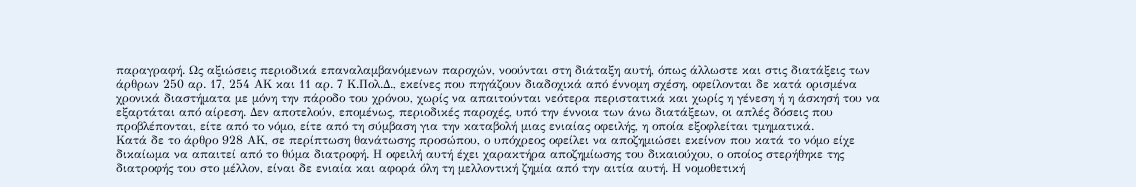παραγραφή. Ως αξιώσεις περιοδικά επαναλαμβανόμενων παροχών, νοούνται στη διάταξη αυτή, όπως άλλωστε και στις διατάξεις των άρθρων 250 αρ. 17, 254 ΑΚ και 11 αρ. 7 Κ.Πολ.Δ., εκείνες που πηγάζουν διαδοχικά από έννομη σχέση, οφείλονται δε κατά ορισμένα χρονικά διαστήματα με μόνη την πάροδο του χρόνου, χωρίς να απαιτούνται νεότερα περιστατικά και χωρίς η γένεση ή η άσκησή του να εξαρτάται από αίρεση. Δεν αποτελούν, επομένως, περιοδικές παροχές, υπό την έννοια των άνω διατάξεων, οι απλές δόσεις που προβλέπονται, είτε από το νόμο, είτε από τη σύμβαση για την καταβολή μιας ενιαίας οφειλής, η οποία εξοφλείται τμηματικά.
Κατά δε το άρθρο 928 ΑΚ, σε περίπτωση θανάτωσης προσώπου, ο υπόχρεος οφείλει να αποζημιώσει εκείνον που κατά το νόμο είχε δικαίωμα να απαιτεί από το θύμα διατροφή. Η οφειλή αυτή έχει χαρακτήρα αποζημίωσης του δικαιούχου, ο οποίος στερήθηκε της διατροφής του στο μέλλον, είναι δε ενιαία και αφορά όλη τη μελλοντική ζημία από την αιτία αυτή. Η νομοθετική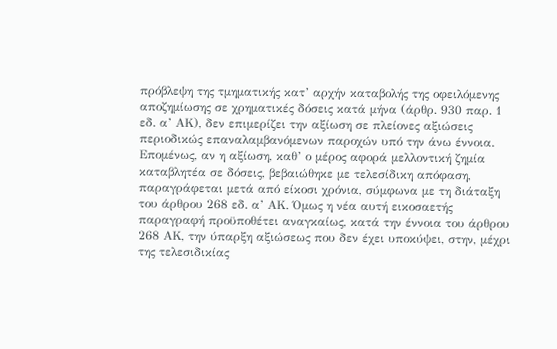πρόβλεψη της τμηματικής κατ’ αρχήν καταβολής της οφειλόμενης αποζημίωσης σε χρηματικές δόσεις κατά μήνα (άρθρ. 930 παρ. 1 εδ. α’ ΑΚ), δεν επιμερίζει την αξίωση σε πλείονες αξιώσεις περιοδικώς επαναλαμβανόμενων παροχών υπό την άνω έννοια. Επομένως, αν η αξίωση, καθ’ ο μέρος αφορά μελλοντική ζημία καταβλητέα σε δόσεις, βεβαιώθηκε με τελεσίδικη απόφαση, παραγράφεται μετά από είκοσι χρόνια, σύμφωνα με τη διάταξη του άρθρου 268 εδ. α’ ΑΚ. Όμως η νέα αυτή εικοσαετής παραγραφή προϋποθέτει αναγκαίως, κατά την έννοια του άρθρου 268 ΑΚ, την ύπαρξη αξιώσεως που δεν έχει υποκύψει, στην, μέχρι της τελεσιδικίας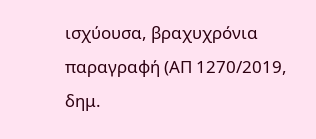ισχύουσα, βραχυχρόνια παραγραφή (ΑΠ 1270/2019, δημ.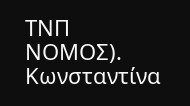ΤΝΠ ΝΟΜΟΣ).
Κωνσταντίνα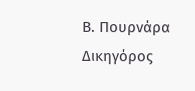Β. Πουρνάρα
Δικηγόρος